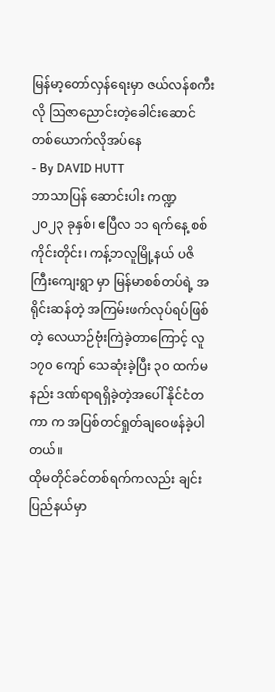မြန်မာ့တော်လှန်ရေးမှာ ဇယ်လန်စကီးလို ဩဇာညောင်းတဲ့ခေါင်းဆောင်တစ်ယောက်လိုအပ်နေ
- By DAVID HUTT
ဘာသာပြန် ဆောင်းပါး ကဏ္ဍ
၂၀၂၃ ခုနှစ်၊ ဧပြီလ ၁၁ ရက်နေ့ စစ်ကိုင်းတိုင်း၊ ကန့်ဘလူမြို့နယ် ပဇိကြီးကျေးရွာ မှာ မြန်မာစစ်တပ်ရဲ့ အရိုင်းဆန်တဲ့ အကြမ်းဖက်လုပ်ရပ်ဖြစ်တဲ့ လေယာဉ်ဗုံးကြဲခဲ့တာကြောင့် လူ ၁၇၀ ကျော် သေဆုံးခဲ့ပြီး ၃၀ ထက်မနည်း ဒဏ်ရာရရှိခဲ့တဲ့အပေါ် နိုင်ငံတကာ က အပြစ်တင်ရှုတ်ချဝေဖန်ခဲ့ပါတယ်။
ထိုမတိုင်ခင်တစ်ရက်ကလည်း ချင်းပြည်နယ်မှာ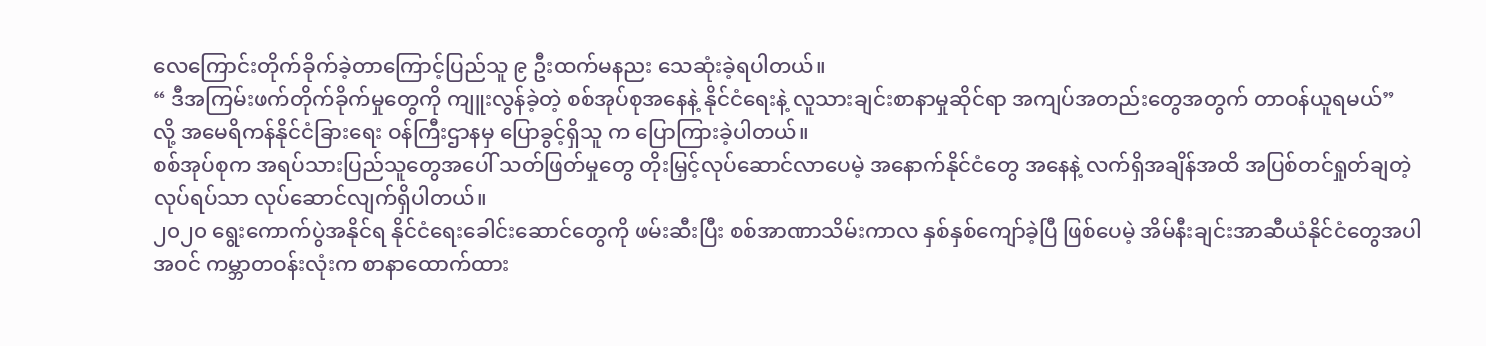လေကြောင်းတိုက်ခိုက်ခဲ့တာကြောင့်ပြည်သူ ၉ ဦးထက်မနညး သေဆုံးခဲ့ရပါတယ်။
“ ဒီအကြမ်းဖက်တိုက်ခိုက်မှုတွေကို ကျူးလွန်ခဲ့တဲ့ စစ်အုပ်စုအနေနဲ့ နိုင်ငံရေးနဲ့ လူသားချင်းစာနာမှုဆိုင်ရာ အကျပ်အတည်းတွေအတွက် တာဝန်ယူရမယ်” လို့ အမေရိကန်နိုင်ငံခြားရေး ဝန်ကြီးဌာနမှ ပြောခွင့်ရှိသူ က ပြောကြားခဲ့ပါတယ်။
စစ်အုပ်စုက အရပ်သားပြည်သူတွေအပေါ် သတ်ဖြတ်မှုတွေ တိုးမြှင့်လုပ်ဆောင်လာပေမဲ့ အနောက်နိုင်ငံတွေ အနေနဲ့ လက်ရှိအချိန်အထိ အပြစ်တင်ရှုတ်ချတဲ့ လုပ်ရပ်သာ လုပ်ဆောင်လျက်ရှိပါတယ်။
၂၀၂၀ ရွေးကောက်ပွဲအနိုင်ရ နိုင်ငံရေးခေါင်းဆောင်တွေကို ဖမ်းဆီးပြီး စစ်အာဏာသိမ်းကာလ နှစ်နှစ်ကျော်ခဲ့ပြီ ဖြစ်ပေမဲ့ အိမ်နီးချင်းအာဆီယံနိုင်ငံတွေအပါအဝင် ကမ္ဘာတဝန်းလုံးက စာနာထောက်ထား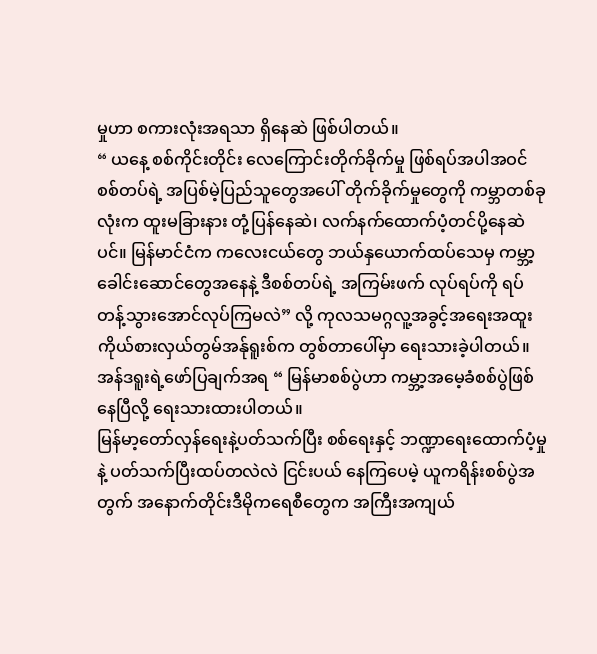မှုဟာ စကားလုံးအရသာ ရှိနေဆဲ ဖြစ်ပါတယ်။
“ ယနေ့ စစ်ကိုင်းတိုင်း လေကြောင်းတိုက်ခိုက်မှု ဖြစ်ရပ်အပါအဝင် စစ်တပ်ရဲ့ အပြစ်မဲ့ပြည်သူတွေအပေါ် တိုက်ခိုက်မှုတွေကို ကမ္ဘာတစ်ခုလုံးက ထူးမခြားနား တုံ့ပြန်နေဆဲ၊ လက်နက်ထောက်ပံ့တင်ပို့နေဆဲပင်။ မြန်မာင်ငံက ကလေးငယ်တွေ ဘယ်နှယောက်ထပ်သေမှ ကမ္ဘာ့ခေါင်းဆောင်တွေအနေနဲ့ ဒီစစ်တပ်ရဲ့ အကြမ်းဖက် လုပ်ရပ်ကို ရပ်တန့်သွားအောင်လုပ်ကြမလဲ” လို့ ကုလသမဂ္ဂလူ့အခွင့်အရေးအထူးကိုယ်စားလှယ်တွမ်အန်ုရူးစ်က တွစ်တာပေါ်မှာ ရေးသားခဲ့ပါတယ်။
အန်ဒရူးရဲ့ဖော်ပြချက်အရ “ မြန်မာစစ်ပွဲဟာ ကမ္ဘာ့အမေ့ခံစစ်ပွဲဖြစ်နေပြီလို့ ရေးသားထားပါတယ်။
မြန်မာ့တော်လှန်ရေးနဲ့ပတ်သက်ပြီး စစ်ရေးနှင့် ဘဏ္ဍာရေးထောက်ပံ့မှုနဲ့ ပတ်သက်ပြီးထပ်တလဲလဲ ငြင်းပယ် နေကြပေမဲ့ ယူကရိန်းစစ်ပွဲအတွက် အနောက်တိုင်းဒီမိုကရေစီတွေက အကြီးအကျယ်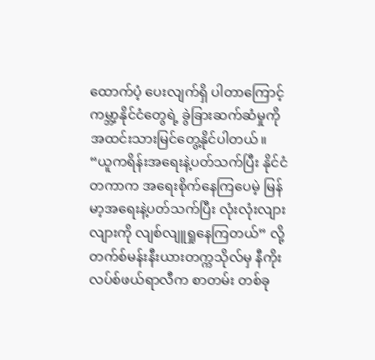ထောက်ပံ့ ပေးလျက်ရှိ ပါတာကြောင့် ကမ္ဘာ့နိုင်ငံတွေရဲ့ ခွဲခြားဆက်ဆံမှုကို အထင်းသားမြင်တွေ့နိုင်ပါတယ်။
“ယူကရိန်းအရေးနဲ့ပတ်သက်ပြီး နိုင်ငံတကာက အရေးစိုက်နေကြပေမဲ့ မြန်မာ့အရေးနဲ့ပတ်သက်ပြီး လုံးလုံးလျားလျားကို လျစ်လျူရှုနေကြတယ်” လို့ တက်စ်မန်းနီးယားတက္ကသိုလ်မှ နီကိုးလပ်စ်ဖယ်ရာလီက စာတမ်း တစ်ခု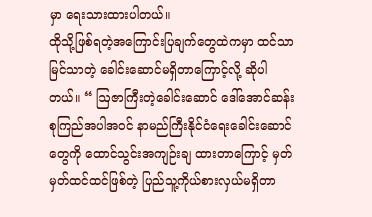မှာ ရေးသားထားပါတယ်။
ထိုသို့ဖြစ်ရတဲ့အကြောင်းပြချက်တွေထဲကမှာ ထင်သာမြင်သာတဲ့ ခေါင်းဆောင်မရှိတာကြောင့်လို့ ဆိုပါတယ်။ “ ဩဇာကြီးတဲ့ခေါင်းဆောင် ဒေါ်အောင်ဆန်းစုကြည်အပါအဝင် နာမည်ကြီးနိုင်ငံရေးခေါင်းဆောင်တွေကို ထောင်သွင်းအကျဉ်းချ ထားတာကြောင့် မှတ်မှတ်ထင်ထင်ဖြစ်တဲ့ ပြည်သူ့ကိုယ်စားလှယ်မရှိတာ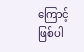ကြောင့် ဖြစ်ပါ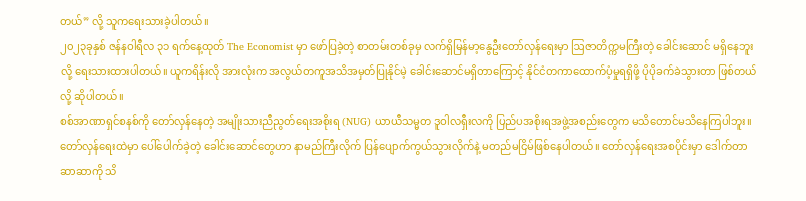တယ်” လို့ သူကရေးသားခဲ့ပါတယ်။
၂၀၂၃ခုနှစ် ဇန်နဝါရီလ ၃၁ ရက်နေ့ထုတ် The Economist မှာ ဖော်ပြခဲ့တဲ့ စာတမ်းတစ်ခုမှ လက်ရှိမြန်မာ့နွေဦးတော်လှန်ရေးမှာ ဩဇာတိက္ကမကြီးတဲ့ ခေါင်းဆောင် မရှိနေဘူးလို့ ရေးသားထားပါတယ်။ ယူကရိန်းလို အားလုံးက အလွယ်တကူအသိအမှတ်ပြုနိုင်မဲ့ ခေါင်းဆောင်မရှိတာကြောင့် နိုင်ငံတကာထောက်ပံ့မှုရရှိဖို့ ပိုပိုခက်ခဲသွားတာ ဖြစ်တယ်လို့ ဆိုပါတယ်။
စစ်အာဏာရှင်စနစ်ကို တော်လှန်နေတဲ့ အမျိုးသားညီညွတ်ရေးအစိုးရ (NUG) ယာယီသမ္မတ ဒူဝါလရှီးလကို ပြည်ပအစိုးရအဖွဲ့အစည်းတွေက မသိတောင်မသိနေကြပါဘူး။
တော်လှန်ရေးထဲမှာ ပေါ်ပေါက်ခဲ့တဲ့ ခေါင်းဆောင်တွေဟာ နာမည်ကြီးလိုက် ပြန်ပျောက်ကွယ်သွားလိုက်နဲ့ မတည်မငြိမ်ဖြစ်နေပါတယ်။ တော်လှန်ရေးအစပိုင်းမှာ ဒေါက်တာဆာဆာကို သိ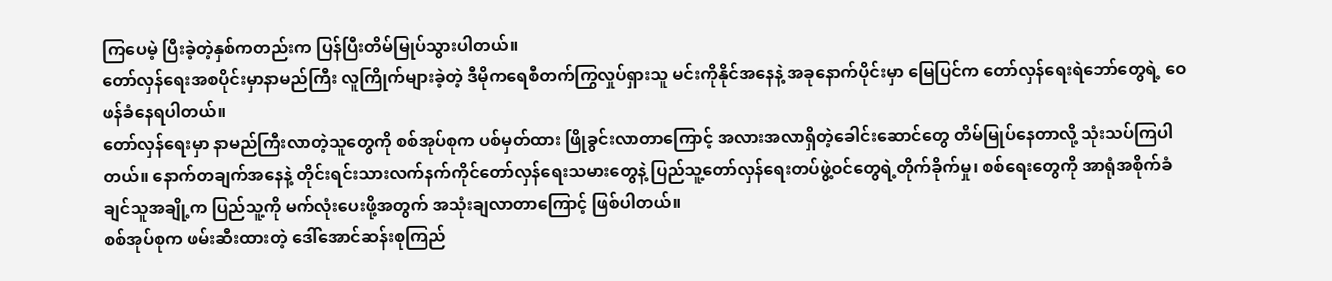ကြပေမဲ့ ပြီးခဲ့တဲ့နှစ်ကတည်းက ပြန်ပြီးတိမ်မြုပ်သွားပါတယ်။
တော်လှန်ရေးအစပိုင်းမှာနာမည်ကြီး လူကြိုက်များခဲ့တဲ့ ဒီမိုကရေစီတက်ကြွလှုပ်ရှားသူ မင်းကိုနိုင်အနေနဲ့ အခုနောက်ပိုင်းမှာ မြေပြင်က တော်လှန်ရေးရဲဘော်တွေရဲ့ ဝေဖန်ခံနေရပါတယ်။
တော်လှန်ရေးမှာ နာမည်ကြီးလာတဲ့သူတွေကို စစ်အုပ်စုက ပစ်မှတ်ထား ဖြိုခွင်းလာတာကြောင့် အလားအလာရှိတဲ့ခေါင်းဆောင်တွေ တိမ်မြုပ်နေတာလို့ သုံးသပ်ကြပါတယ်။ နောက်တချက်အနေနဲ့ တိုင်းရင်းသားလက်နက်ကိုင်တော်လှန်ရေးသမားတွေနဲ့ ပြည်သူ့တော်လှန်ရေးတပ်ဖွဲ့ဝင်တွေရဲ့တိုက်ခိုက်မှု၊ စစ်ရေးတွေကို အာရုံအစိုက်ခံချင်သူအချို့က ပြည်သူ့ကို မက်လုံးပေးဖို့အတွက် အသုံးချလာတာကြောင့် ဖြစ်ပါတယ်။
စစ်အုပ်စုက ဖမ်းဆီးထားတဲ့ ဒေါ်အောင်ဆန်းစုကြည်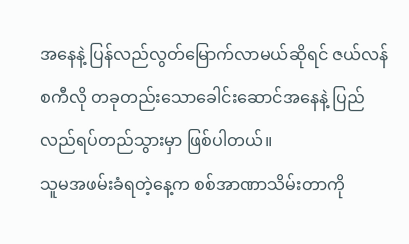အနေနဲ့ ပြန်လည်လွတ်မြောက်လာမယ်ဆိုရင် ဇယ်လန်စကီလို တခုတည်းသောခေါင်းဆောင်အနေနဲ့ ပြည်လည်ရပ်တည်သွားမှာ ဖြစ်ပါတယ်။
သူမအဖမ်းခံရတဲ့နေ့က စစ်အာဏာသိမ်းတာကို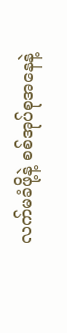လက်မခံဖို့နဲ့ စစ်အုပ်စုအနေနဲ့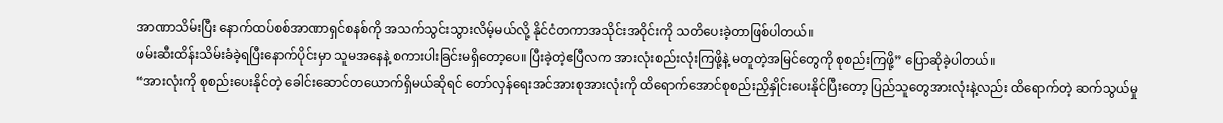အာဏာသိမ်းပြီး နောက်ထပ်စစ်အာဏာရှင်စနစ်ကို အသက်သွင်းသွားလိမ့်မယ်လို့ နိုင်ငံတကာအသိုင်းအဝိုင်းကို သတိပေးခဲ့တာဖြစ်ပါတယ်။
ဖမ်းဆီးထိန်းသိမ်းခံခဲ့ရပြီးနောက်ပိုင်းမှာ သူမအနေနဲ့ စကားပါးခြင်းမရှိတော့ပေ။ ပြီးခဲ့တဲ့ဧပြီလက အားလုံးစည်းလုံးကြဖို့နဲ့ မတူတဲ့အမြင်တွေကို စုစည်းကြဖို့” ပြောဆိုခဲ့ပါတယ်။
“အားလုံးကို စုစည်းပေးနိုင်တဲ့ ခေါင်းဆောင်တယောက်ရှိမယ်ဆိုရင် တော်လှန်ရေးအင်အားစုအားလုံးကို ထိရောက်အောင်စုစည်းညှိနှိုင်းပေးနိုင်ပြီးတော့ ပြည်သူတွေအားလုံးနဲ့လည်း ထိရောက်တဲ့ ဆက်သွယ်မှု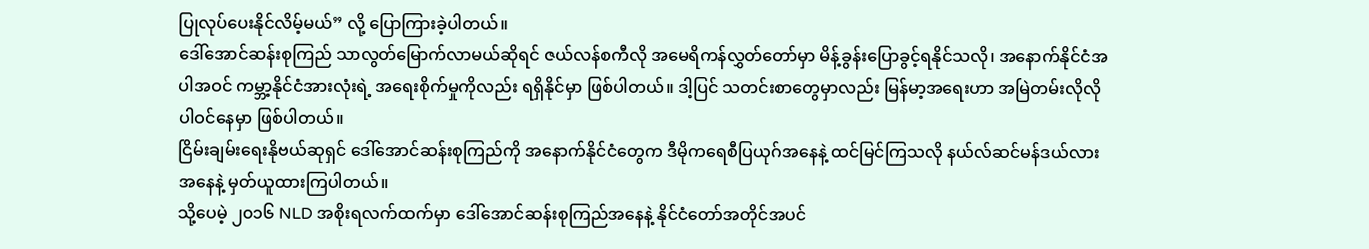ပြုလုပ်ပေးနိုင်လိမ့်မယ်” လို့ ပြောကြားခဲ့ပါတယ်။
ဒေါ်အောင်ဆန်းစုကြည် သာလွတ်မြောက်လာမယ်ဆိုရင် ဇယ်လန်စကီလို အမေရိကန်လွှတ်တော်မှာ မိန့်ခွန်းပြောခွင့်ရနိုင်သလို၊ အနောက်နိုင်ငံအပါအဝင် ကမ္ဘာ့နိုင်ငံအားလုံးရဲ့ အရေးစိုက်မှုကိုလည်း ရရှိနိုင်မှာ ဖြစ်ပါတယ်။ ဒါ့ပြင် သတင်းစာတွေမှာလည်း မြန်မာ့အရေးဟာ အမြဲတမ်းလိုလို ပါဝင်နေမှာ ဖြစ်ပါတယ်။
ငြိမ်းချမ်းရေးနိုဗယ်ဆုရှင် ဒေါ်အောင်ဆန်းစုကြည်ကို အနောက်နိုင်ငံတွေက ဒီမိုကရေစီပြယုဂ်အနေနဲ့ ထင်မြင်ကြသလို နယ်လ်ဆင်မန်ဒယ်လားအနေနဲ့ မှတ်ယူထားကြပါတယ်။
သို့ပေမဲ့ ၂၀၁၆ NLD အစိုးရလက်ထက်မှာ ဒေါ်အောင်ဆန်းစုကြည်အနေနဲ့ နိုင်ငံတော်အတိုင်အပင်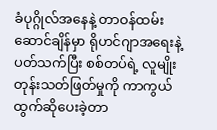ခံပုဂ္ဂိုလ်အနေနဲ့ တာဝန်ထမ်းဆောင်ချိန်မှာ ရိုဟင်ဂျာအရေးနဲ့ပတ်သက်ပြီး စစ်တပ်ရဲ့ လူမျိုးတုန်းသတ်ဖြတ်မှုကို ကာကွယ်ထွက်ဆိုပေးခဲ့တာ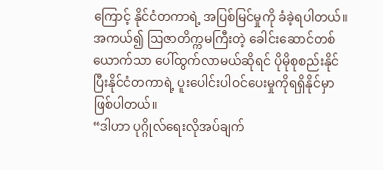ကြောင့် နိုင်ငံတကာရဲ့ အပြစ်မြင်မှုကို ခံခဲ့ရပါတယ်။
အကယ်၍ ဩဇာတိက္ကမကြီးတဲ့ ခေါင်းဆောင်တစ်ယောက်သာ ပေါ်ထွက်လာမယ်ဆိုရင် ပိုမိုစုစည်းနိုင်ပြီးနိုင်ငံတကာရဲ့ ပူးပေါင်းပါဝင်ပေးမှုကိုရရှိနိုင်မှာ ဖြစ်ပါတယ်။
“ဒါဟာ ပုဂ္ဂိုလ်ရေးလိုအပ်ချက်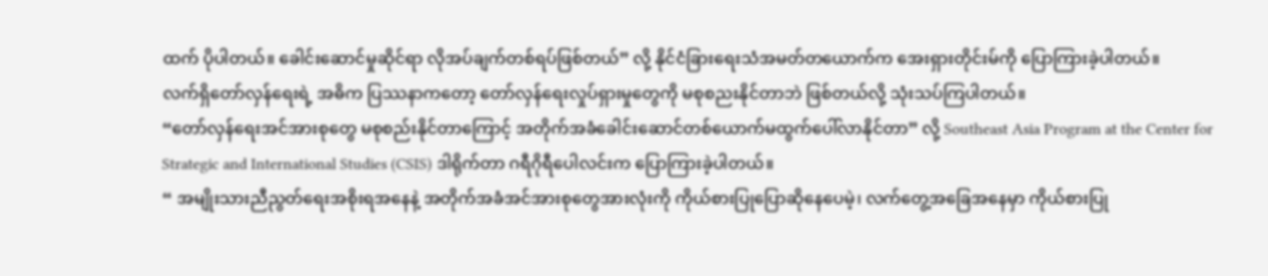ထက် ပိုပါတယ်။ ခေါင်းဆောင်မှုဆိုင်ရာ လိုအပ်ချက်တစ်ရပ်ဖြစ်တယ်” လို့ နိုင်ငံခြားရေးသံအမတ်တယောက်က အေးရှားတိုင်းမ်ကို ပြောကြားခဲ့ပါတယ်။
လက်ရှိတော်လှန်ရေးရဲ့ အဓိက ပြဿနာကတော့ တော်လှန်ရေးလှုပ်ရှားမှုတွေကို မစုစညးနိုင်တာဘဲ ဖြစ်တယ်လို့ သုံးသပ်ကြပါတယ်။
“တော်လှန်ရေးအင်အားစုတွေ မစုစည်းနိုင်တာကြောင့် အတိုက်အခံခေါင်းဆောင်တစ်ယောက်မထွက်ပေါ်လာနိုင်တာ” လို့ Southeast Asia Program at the Center for Strategic and International Studies (CSIS) ဒါရိုက်တာ ဂရီဂိုရီပေါလင်းက ပြောကြားခဲ့ပါတယ်။
“ အမျိုးသားညီညွတ်ရေးအစိုးရအနေနဲ့ အတိုက်အခံအင်အားစုတွေအားလုံးကို ကိုယ်စားပြုပြောဆိုနေပေမဲ့၊ လက်တွေ့အခြေအနေမှာ ကိုယ်စားပြု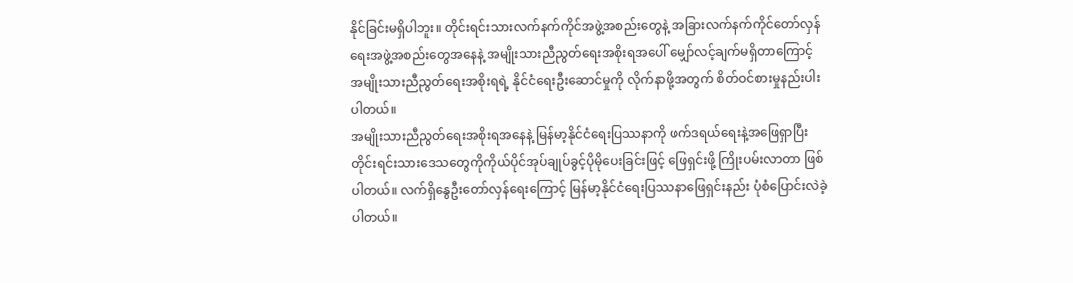နိုင်ခြင်းမရှိပါဘူး။ တိုင်းရင်းသားလက်နက်ကိုင်အဖွဲ့အစည်းတွေနဲ့ အခြားလက်နက်ကိုင်တော်လှန်ရေးအဖွဲ့အစည်းတွေအနေနဲ့ အမျိုးသားညီညွတ်ရေးအစိုးရအပေါ် မျှော်လင့်ချက်မရှိတာကြောင့် အမျိုးသားညီညွတ်ရေးအစိုးရရဲ့ နိုင်ငံရေးဦးဆောင်မှုကို လိုက်နာဖို့အတွက် စိတ်ဝင်စားမှုနည်းပါးပါတယ်။
အမျိုးသားညီညွတ်ရေးအစိုးရအနေနဲ့ မြန်မာ့နိုင်ငံရေးပြဿနာကို ဖက်ဒရယ်ရေးနဲ့အဖြေရှာပြီးတိုင်းရင်းသားဒေသတွေကိုကိုယ်ပိုင်အုပ်ချုပ်ခွင့်ပိုမိုပေးခြင်းဖြင့် ဖြေရှင်းဖို့ ကြိုးပမ်းလာတာ ဖြစ်ပါတယ်။ လက်ရှိနွေဦးတော်လှန်ရေးကြောင့် မြန်မာ့နိုင်ငံရေးပြဿနာဖြေရှင်းနည်း ပုံစံပြောင်းလဲခဲ့ပါတယ်။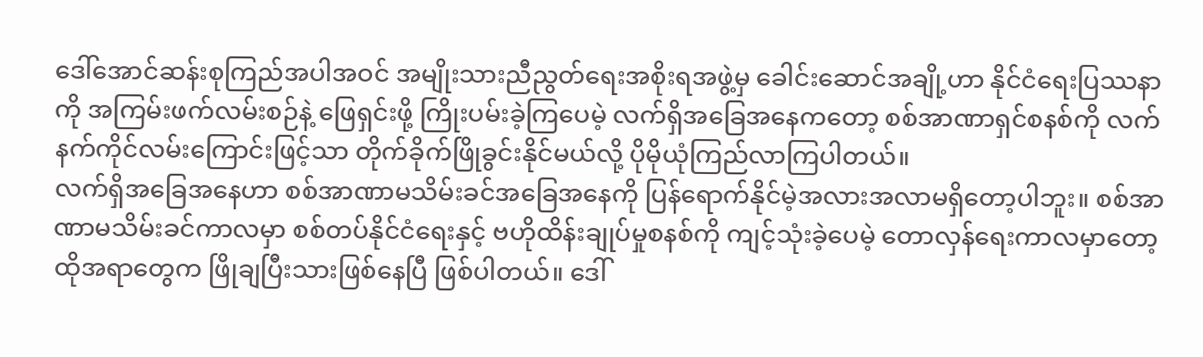ဒေါ်အောင်ဆန်းစုကြည်အပါအဝင် အမျိုးသားညီညွတ်ရေးအစိုးရအဖွဲ့မှ ခေါင်းဆောင်အချို့ဟာ နိုင်ငံရေးပြဿနာကို အကြမ်းဖက်လမ်းစဉ်နဲ့ ဖြေရှင်းဖို့ ကြိုးပမ်းခဲ့ကြပေမဲ့ လက်ရှိအခြေအနေကတော့ စစ်အာဏာရှင်စနစ်ကို လက်နက်ကိုင်လမ်းကြောင်းဖြင့်သာ တိုက်ခိုက်ဖြိုခွင်းနိုင်မယ်လို့ ပိုမိုယုံကြည်လာကြပါတယ်။
လက်ရှိအခြေအနေဟာ စစ်အာဏာမသိမ်းခင်အခြေအနေကို ပြန်ရောက်နိုင်မဲ့အလားအလာမရှိတော့ပါဘူး။ စစ်အာဏာမသိမ်းခင်ကာလမှာ စစ်တပ်နိုင်ငံရေးနှင့် ဗဟိုထိန်းချုပ်မှုစနစ်ကို ကျင့်သုံးခဲ့ပေမဲ့ တောလှန်ရေးကာလမှာတော့ ထိုအရာတွေက ဖြိုချပြီးသားဖြစ်နေပြီ ဖြစ်ပါတယ်။ ဒေါ်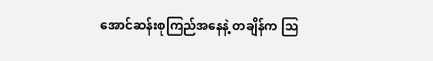အောင်ဆန်းစုကြည်အနေနဲ့ တချိန်က ဩ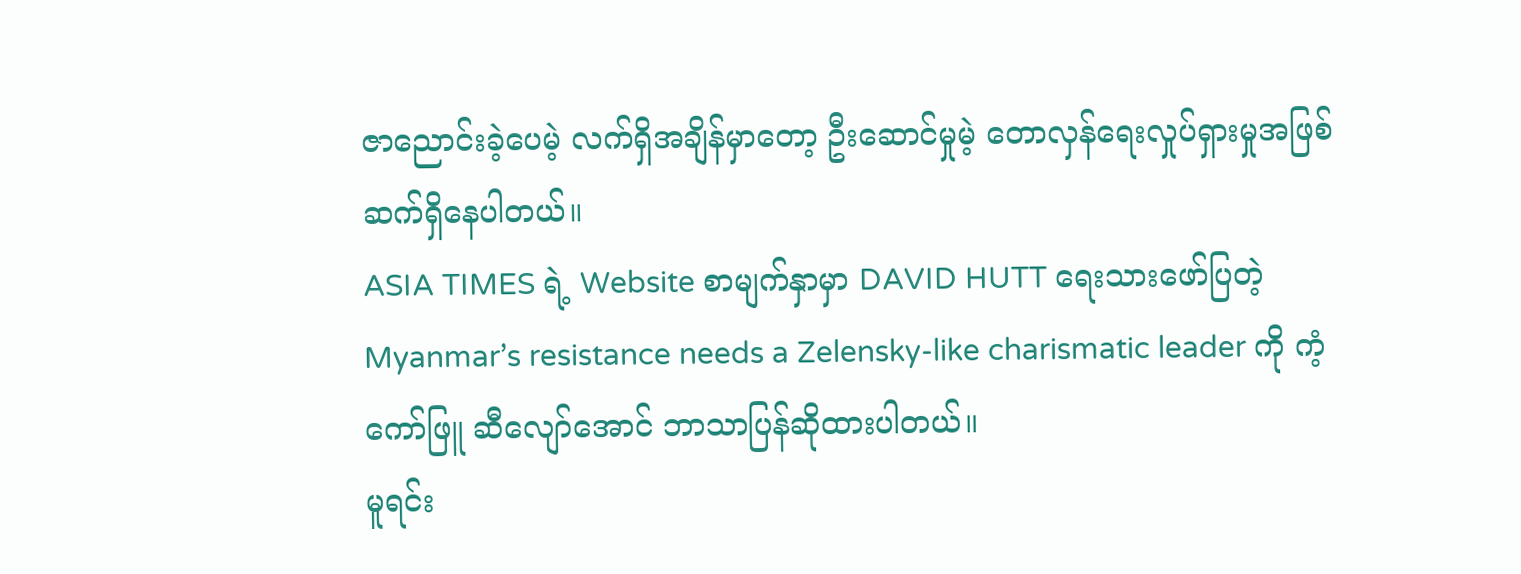ဇာညောင်းခဲ့ပေမဲ့ လက်ရှိအချိန်မှာတော့ ဦးဆောင်မှုမဲ့ တောလှန်ရေးလှုပ်ရှားမှုအဖြစ် ဆက်ရှိနေပါတယ်။
ASIA TIMES ရဲ့ Website စာမျက်နှာမှာ DAVID HUTT ရေးသားဖော်ပြတဲ့ Myanmar’s resistance needs a Zelensky-like charismatic leader ကို ကံ့ကော်ဖြူ ဆီလျော်အောင် ဘာသာပြန်ဆိုထားပါတယ်။
မူရင်း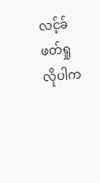လင့်ခ် ဖတ်ရှုလိုပါက